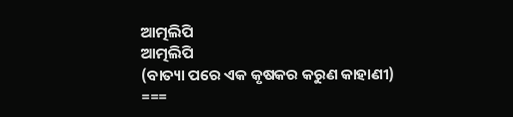ଆତ୍ମଲିପି
ଆତ୍ମଲିପି
(ବାତ୍ୟା ପରେ ଏକ କୃଷକର କରୁଣ କାହାଣୀ)
===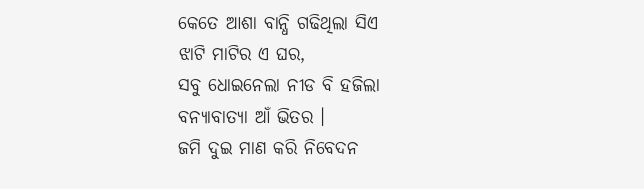କେତେ ଆଶା ବାନ୍ଧି ଗଢିଥିଲା ସିଏ
ଝାଟି ମାଟିର ଏ ଘର,
ସବୁ ଧୋଇନେଲା ନୀଡ ବି ହଜିଲା
ବନ୍ୟାବାତ୍ୟା ଆଁ ଭିତର ।
ଜମି ଦୁଇ ମାଣ କରି ନିବେଦନ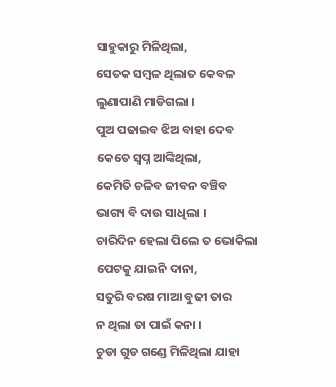ସାହୁକାରୁ ମିଳିଥିଲା,
ସେତକ ସମ୍ବଳ ଥିଲାତ କେବଳ
ଲୁଣାପାଣି ମାଡିଗଲା ।
ପୁଅ ପଢାଇବ ଝିଅ ବାହା ଦେବ
କେତେ ସ୍ବପ୍ନ ଆଙ୍କିଥିଲା,
କେମିତି ଚଳିବ ଜୀବନ ବଞ୍ଚିବ
ଭାଗ୍ୟ ବି ଦାଉ ସାଧିଲା ।
ଚାରିଦିନ ହେଲା ପିଲେ ତ ଭୋକିଲା
ପେଟକୁ ଯାଇନି ଦାନା,
ସତୁରି ବରଷ ମାଆ ବୁଢୀ ତାର
ନ ଥିଲା ତା ପାଇଁ କନା ।
ଚୁଡା ଗୁଡ ଗଣ୍ଡେ ମିଳିଥିଲା ଯାହା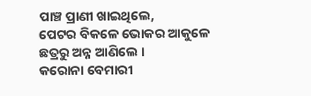ପାଞ୍ଚ ପ୍ରାଣୀ ଖାଇଥିଲେ,
ପେଟର ବିକଳେ ଭୋକର ଆକୁଳେ
ଛତ୍ରରୁ ଅନ୍ନ ଆଣିଲେ ।
କରୋନା ବେମାରୀ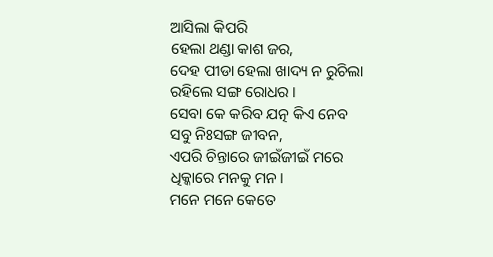ଆସିଲା କିପରି
ହେଲା ଥଣ୍ଡା କାଶ ଜର,
ଦେହ ପୀଡା ହେଲା ଖାଦ୍ୟ ନ ରୁଚିଲା
ରହିଲେ ସଙ୍ଗ ରୋଧର ।
ସେବା କେ କରିବ ଯତ୍ନ କିଏ ନେବ
ସବୁ ନିଃସଙ୍ଗ ଜୀବନ,
ଏପରି ଚିନ୍ତାରେ ଜୀଇଁଜୀଇଁ ମରେ
ଧିକ୍କାରେ ମନକୁ ମନ।
ମନେ ମନେ କେତେ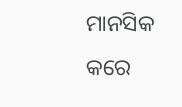ମାନସିକ କରେ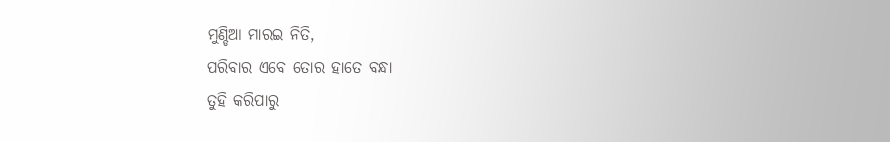ମୁଣ୍ଡିଆ ମାରଇ ନିତି,
ପରିବାର ଏବେ ତୋର ହାତେ ବନ୍ଧା
ତୁହି କରିପାରୁ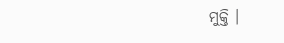ମୁକ୍ତି ।